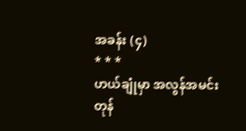အခန်း (၄)
* * *
ဟယ်ချုံမှာ အလွန်အမင်း တုန်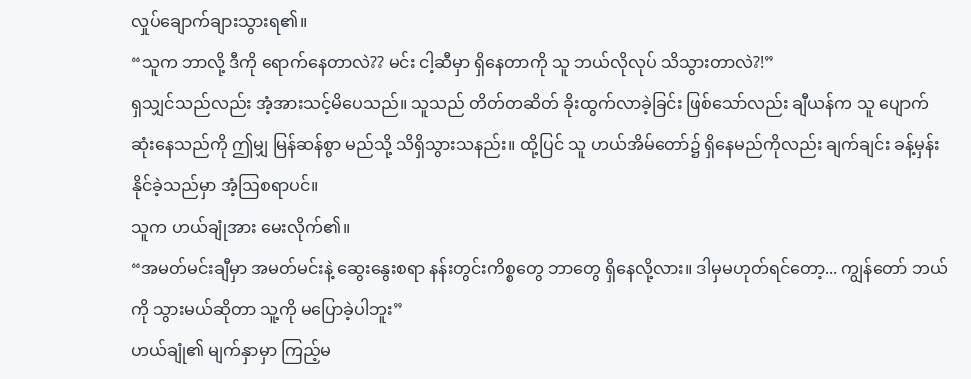လှုပ်ချောက်ချားသွားရ၏။
“သူက ဘာလို့ ဒီကို ရောက်နေတာလဲ?? မင်း ငါ့ဆီမှာ ရှိနေတာကို သူ ဘယ်လိုလုပ် သိသွားတာလဲ?!”
ရှသျှင်သည်လည်း အံ့အားသင့်မိပေသည်။ သူသည် တိတ်တဆိတ် ခိုးထွက်လာခဲ့ခြင်း ဖြစ်သော်လည်း ချီယန်က သူ ပျောက်ဆုံးနေသည်ကို ဤမျှ မြန်ဆန်စွာ မည်သို့ သိရှိသွားသနည်း။ ထို့ပြင် သူ ဟယ်အိမ်တော်၌ ရှိနေမည်ကိုလည်း ချက်ချင်း ခန့်မှန်းနိုင်ခဲ့သည်မှာ အံ့ဩစရာပင်။
သူက ဟယ်ချုံအား မေးလိုက်၏။
“အမတ်မင်းချီမှာ အမတ်မင်းနဲ့ ဆွေးနွေးစရာ နန်းတွင်းကိစ္စတွေ ဘာတွေ ရှိနေလို့လား။ ဒါမှမဟုတ်ရင်တော့... ကျွန်တော် ဘယ်ကို သွားမယ်ဆိုတာ သူ့ကို မပြောခဲ့ပါဘူး”
ဟယ်ချုံ၏ မျက်နှာမှာ ကြည့်မ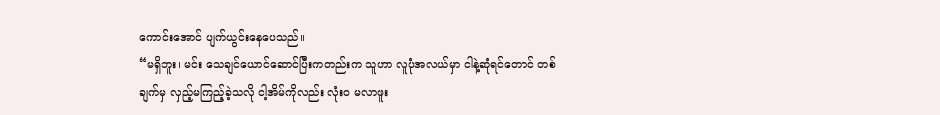ကောင်းအောင် ပျက်ယွင်းနေပေသည်။
“မရှိဘူး၊ မင်း သေချင်ယောင်ဆောင်ပြီးကတည်းက သူဟာ လူပုံအလယ်မှာ ငါနဲ့ဆုံရင်တောင် တစ်ချက်မှ လှည့်မကြည့်ခဲ့သလို ငါ့အိမ်ကိုလည်း လုံးဝ မလာဖူး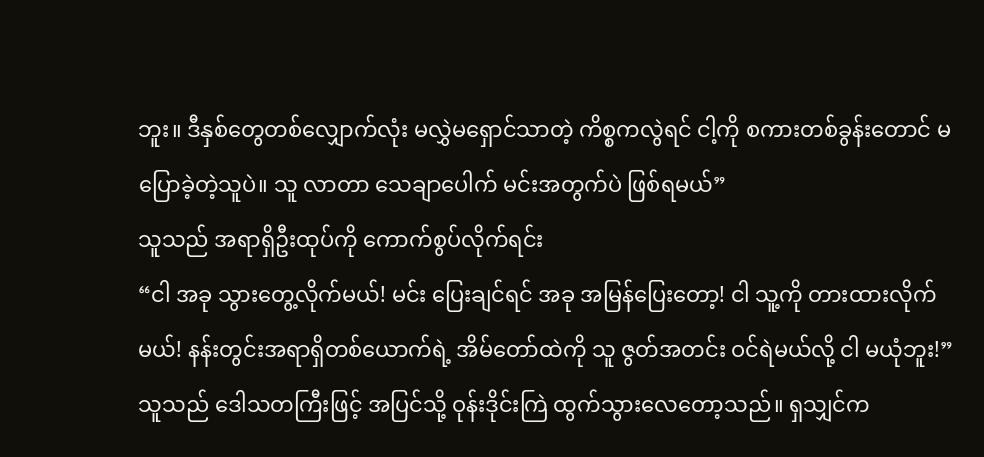ဘူး။ ဒီနှစ်တွေတစ်လျှောက်လုံး မလွှဲမရှောင်သာတဲ့ ကိစ္စကလွဲရင် ငါ့ကို စကားတစ်ခွန်းတောင် မပြောခဲ့တဲ့သူပဲ။ သူ လာတာ သေချာပေါက် မင်းအတွက်ပဲ ဖြစ်ရမယ်”
သူသည် အရာရှိဦးထုပ်ကို ကောက်စွပ်လိုက်ရင်း
“ငါ အခု သွားတွေ့လိုက်မယ်! မင်း ပြေးချင်ရင် အခု အမြန်ပြေးတော့! ငါ သူ့ကို တားထားလိုက်မယ်! နန်းတွင်းအရာရှိတစ်ယောက်ရဲ့ အိမ်တော်ထဲကို သူ ဇွတ်အတင်း ဝင်ရဲမယ်လို့ ငါ မယုံဘူး!”
သူသည် ဒေါသတကြီးဖြင့် အပြင်သို့ ဝုန်းဒိုင်းကြဲ ထွက်သွားလေတော့သည်။ ရှသျှင်က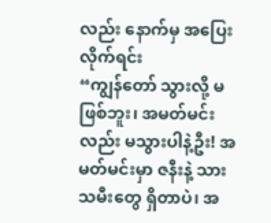လည်း နောက်မှ အပြေးလိုက်ရင်း
“ကျွန်တော် သွားလို့ မဖြစ်ဘူး၊ အမတ်မင်းလည်း မသွားပါနဲ့ဦး! အမတ်မင်းမှာ ဇနီးနဲ့ သားသမီးတွေ ရှိတာပဲ၊ အ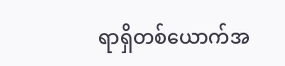ရာရှိတစ်ယောက်အ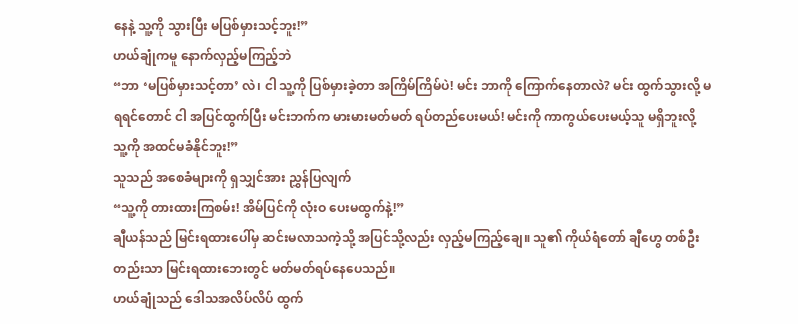နေနဲ့ သူ့ကို သွားပြီး မပြစ်မှားသင့်ဘူး!”
ဟယ်ချုံကမူ နောက်လှည့်မကြည့်ဘဲ
“ဘာ ‘မပြစ်မှားသင့်တာ’ လဲ၊ ငါ သူ့ကို ပြစ်မှားခဲ့တာ အကြိမ်ကြိမ်ပဲ! မင်း ဘာကို ကြောက်နေတာလဲ? မင်း ထွက်သွားလို့ မရရင်တောင် ငါ အပြင်ထွက်ပြီး မင်းဘက်က မားမားမတ်မတ် ရပ်တည်ပေးမယ်! မင်းကို ကာကွယ်ပေးမယ့်သူ မရှိဘူးလို့ သူ့ကို အထင်မခံနိုင်ဘူး!”
သူသည် အစေခံများကို ရှသျှင်အား ညွှန်ပြလျက်
“သူ့ကို တားထားကြစမ်း! အိမ်ပြင်ကို လုံးဝ ပေးမထွက်နဲ့!”
ချီယန်သည် မြင်းရထားပေါ်မှ ဆင်းမလာသကဲ့သို့ အပြင်သို့လည်း လှည့်မကြည့်ချေ။ သူ၏ ကိုယ်ရံတော် ချီဟွေ တစ်ဦးတည်းသာ မြင်းရထားဘေးတွင် မတ်မတ်ရပ်နေပေသည်။
ဟယ်ချုံသည် ဒေါသအလိပ်လိပ် ထွက်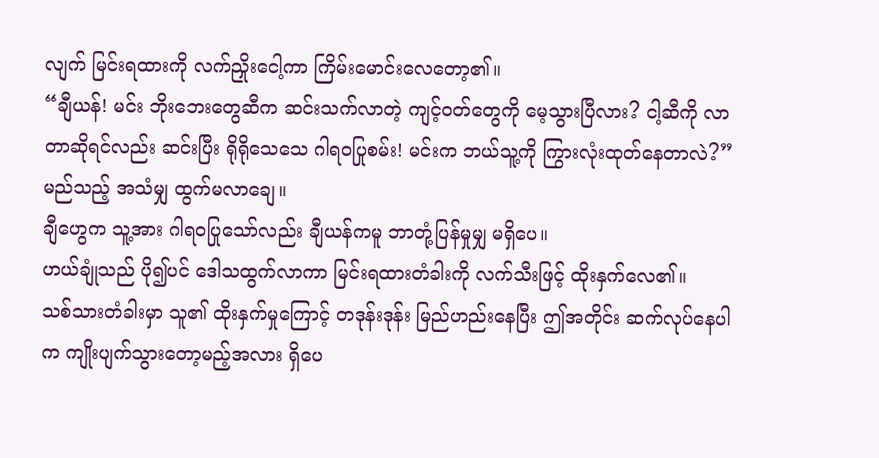လျက် မြင်းရထားကို လက်ညှိုးငေါ့ကာ ကြိမ်းမောင်းလေတော့၏။
“ချီယန်! မင်း ဘိုးဘေးတွေဆီက ဆင်းသက်လာတဲ့ ကျင့်ဝတ်တွေကို မေ့သွားပြီလား? ငါ့ဆီကို လာတာဆိုရင်လည်း ဆင်းပြီး ရိုရိုသေသေ ဂါရဝပြုစမ်း! မင်းက ဘယ်သူ့ကို ကြွားလုံးထုတ်နေတာလဲ?”
မည်သည့် အသံမျှ ထွက်မလာချေ။
ချီဟွေက သူ့အား ဂါရဝပြုသော်လည်း ချီယန်ကမူ ဘာတုံ့ပြန်မှုမျှ မရှိပေ။
ဟယ်ချုံသည် ပို၍ပင် ဒေါသထွက်လာကာ မြင်းရထားတံခါးကို လက်သီးဖြင့် ထိုးနှက်လေ၏။
သစ်သားတံခါးမှာ သူ၏ ထိုးနှက်မှုကြောင့် တဒုန်းဒုန်း မြည်ဟည်းနေပြီး ဤအတိုင်း ဆက်လုပ်နေပါက ကျိုးပျက်သွားတော့မည့်အလား ရှိပေ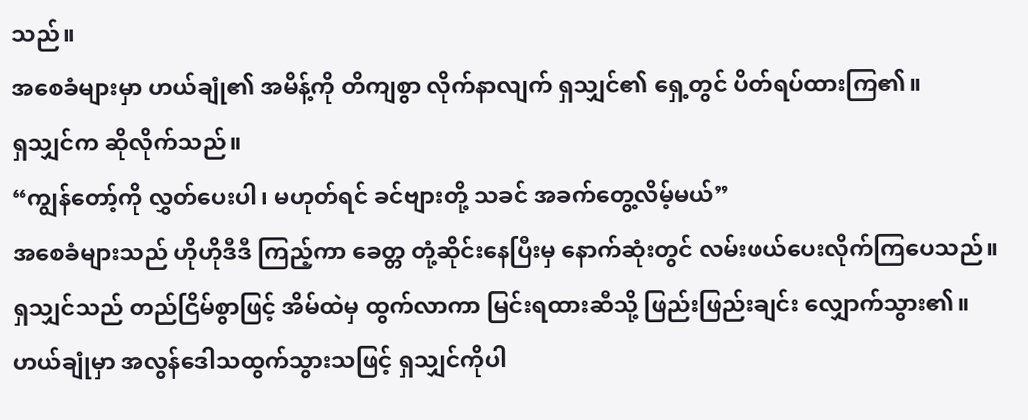သည်။
အစေခံများမှာ ဟယ်ချုံ၏ အမိန့်ကို တိကျစွာ လိုက်နာလျက် ရှသျှင်၏ ရှေ့တွင် ပိတ်ရပ်ထားကြ၏။
ရှသျှင်က ဆိုလိုက်သည်။
“ကျွန်တော့်ကို လွှတ်ပေးပါ၊ မဟုတ်ရင် ခင်ဗျားတို့ သခင် အခက်တွေ့လိမ့်မယ်”
အစေခံများသည် ဟိုဟိုဒီဒီ ကြည့်ကာ ခေတ္တ တုံ့ဆိုင်းနေပြီးမှ နောက်ဆုံးတွင် လမ်းဖယ်ပေးလိုက်ကြပေသည်။
ရှသျှင်သည် တည်ငြိမ်စွာဖြင့် အိမ်ထဲမှ ထွက်လာကာ မြင်းရထားဆီသို့ ဖြည်းဖြည်းချင်း လျှောက်သွား၏။
ဟယ်ချုံမှာ အလွန်ဒေါသထွက်သွားသဖြင့် ရှသျှင်ကိုပါ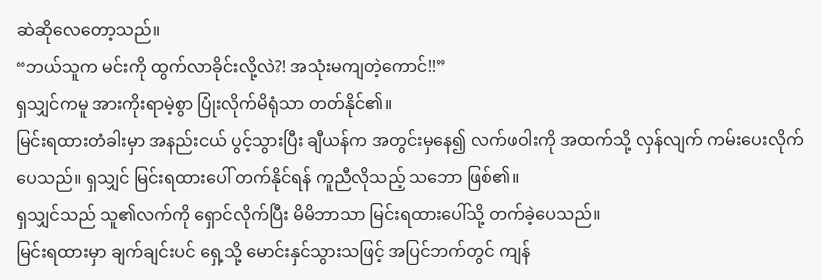ဆဲဆိုလေတော့သည်။
“ဘယ်သူက မင်းကို ထွက်လာခိုင်းလို့လဲ?! အသုံးမကျတဲ့ကောင်!!”
ရှသျှင်ကမူ အားကိုးရာမဲ့စွာ ပြုံးလိုက်မိရုံသာ တတ်နိုင်၏။
မြင်းရထားတံခါးမှာ အနည်းငယ် ပွင့်သွားပြီး ချီယန်က အတွင်းမှနေ၍ လက်ဖဝါးကို အထက်သို့ လှန်လျက် ကမ်းပေးလိုက်ပေသည်။ ရှသျှင် မြင်းရထားပေါ် တက်နိုင်ရန် ကူညီလိုသည့် သဘော ဖြစ်၏။
ရှသျှင်သည် သူ၏လက်ကို ရှောင်လိုက်ပြီး မိမိဘာသာ မြင်းရထားပေါ်သို့ တက်ခဲ့ပေသည်။
မြင်းရထားမှာ ချက်ချင်းပင် ရှေ့သို့ မောင်းနှင်သွားသဖြင့် အပြင်ဘက်တွင် ကျန်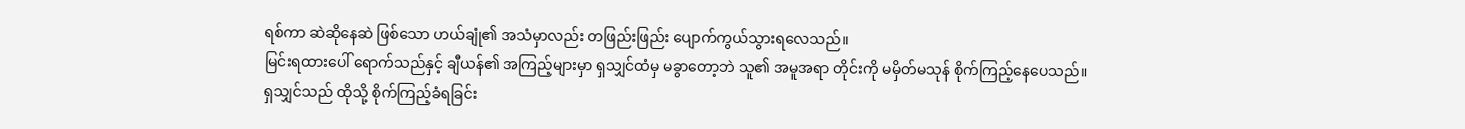ရစ်ကာ ဆဲဆိုနေဆဲ ဖြစ်သော ဟယ်ချုံ၏ အသံမှာလည်း တဖြည်းဖြည်း ပျောက်ကွယ်သွားရလေသည်။
မြင်းရထားပေါ် ရောက်သည်နှင့် ချီယန်၏ အကြည့်များမှာ ရှသျှင်ထံမှ မခွာတော့ဘဲ သူ၏ အမူအရာ တိုင်းကို မမှိတ်မသုန် စိုက်ကြည့်နေပေသည်။
ရှသျှင်သည် ထိုသို့ စိုက်ကြည့်ခံရခြင်း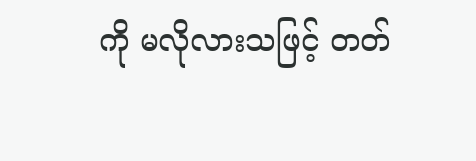ကို မလိုလားသဖြင့် တတ်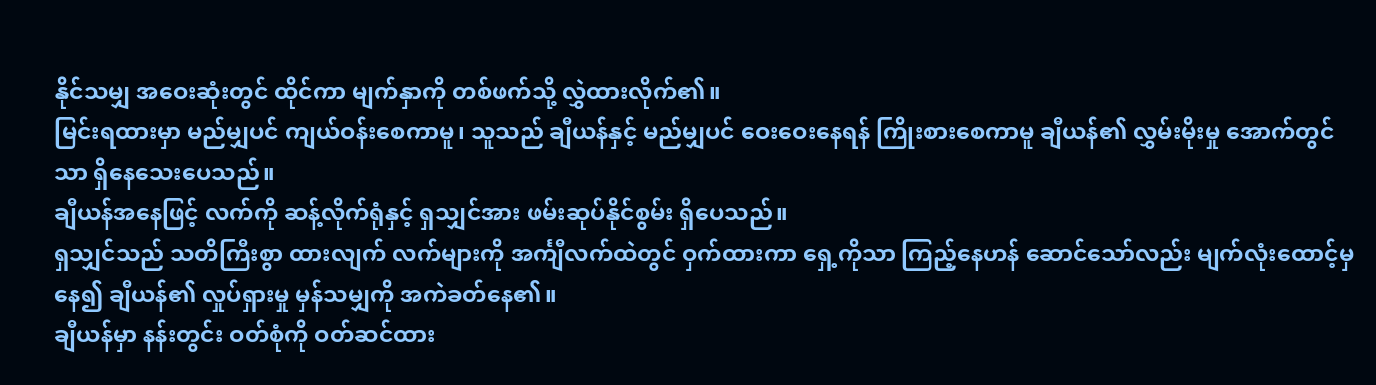နိုင်သမျှ အဝေးဆုံးတွင် ထိုင်ကာ မျက်နှာကို တစ်ဖက်သို့ လွှဲထားလိုက်၏။
မြင်းရထားမှာ မည်မျှပင် ကျယ်ဝန်းစေကာမူ၊ သူသည် ချီယန်နှင့် မည်မျှပင် ဝေးဝေးနေရန် ကြိုးစားစေကာမူ ချီယန်၏ လွှမ်းမိုးမှု အောက်တွင်သာ ရှိနေသေးပေသည်။
ချီယန်အနေဖြင့် လက်ကို ဆန့်လိုက်ရုံနှင့် ရှသျှင်အား ဖမ်းဆုပ်နိုင်စွမ်း ရှိပေသည်။
ရှသျှင်သည် သတိကြီးစွာ ထားလျက် လက်များကို အင်္ကျီလက်ထဲတွင် ဝှက်ထားကာ ရှေ့ကိုသာ ကြည့်နေဟန် ဆောင်သော်လည်း မျက်လုံးထောင့်မှနေ၍ ချီယန်၏ လှုပ်ရှားမှု မှန်သမျှကို အကဲခတ်နေ၏။
ချီယန်မှာ နန်းတွင်း ဝတ်စုံကို ဝတ်ဆင်ထား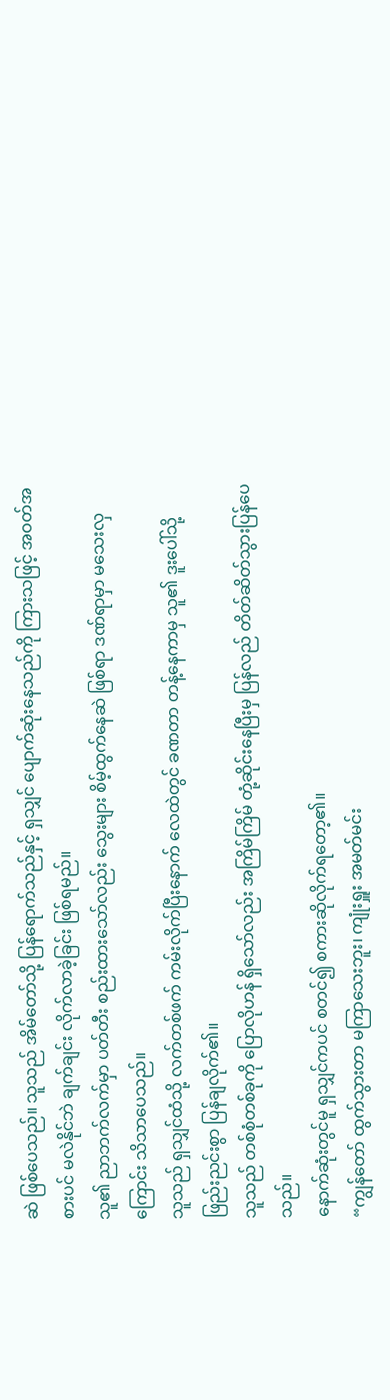ဆဲ ဖြစ်ပေသည်။ သူသည် အိမ်တော်သို့ ပြန်ရောက်သည်နှင့် ရှသျှင် ပျောက်ဆုံးနေသည်ကို ကြားသဖြင့် အဝတ်အစားပင် မလဲနိုင်ဘဲ ချက်ချင်း လိုက်လာခဲ့ခြင်း ဖြစ်ရမည်။
သူ၏ ညာဘက်လက်မှာ ပတ်တီး စည်းထားသော်လည်း သွေးများ စိမ့်ထွက်နေဆဲ ဖြစ်ရာ ဒဏ်ရာမှာ မသေးလှကြောင်း သိသာပေသည်။
သူသည် ရှသျှင်ထံသို့ လက်တစ်ဖက် ကမ်းလိုက်ပြီးနောက် လေထဲတွင် ခဏတာ တန့်နေကာမှ သူ၏ ဒူးပေါ်သို့ ဖြည်းညင်းစွာ ပြန်ချလိုက်၏။
သူသည် တစ်စုံတစ်ခုကို ပြောလိုဟန် ရှိသော်လည်း အကြိမ်ကြိမ် တုံ့ဆိုင်းနေပြီးမှ ပြန်လည် တိတ်ဆိတ်သွားပြန်ပေသည်။
နောက်ဆုံးတွင်မူ ရှသျှင်ကပင် စတင်၍ စကားဆိုလိုက်ရတော့၏။
“ကျွန်တော် ထွက်သွားတာ မကြာသေးဘူး၊ ကျုံးရှူး အမတ်မင်း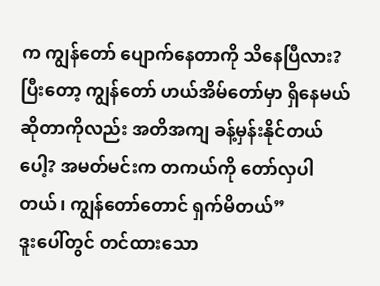က ကျွန်တော် ပျောက်နေတာကို သိနေပြီလား? ပြီးတော့ ကျွန်တော် ဟယ်အိမ်တော်မှာ ရှိနေမယ်ဆိုတာကိုလည်း အတိအကျ ခန့်မှန်းနိုင်တယ်ပေါ့? အမတ်မင်းက တကယ်ကို တော်လှပါတယ်၊ ကျွန်တော်တောင် ရှက်မိတယ်”
ဒူးပေါ်တွင် တင်ထားသော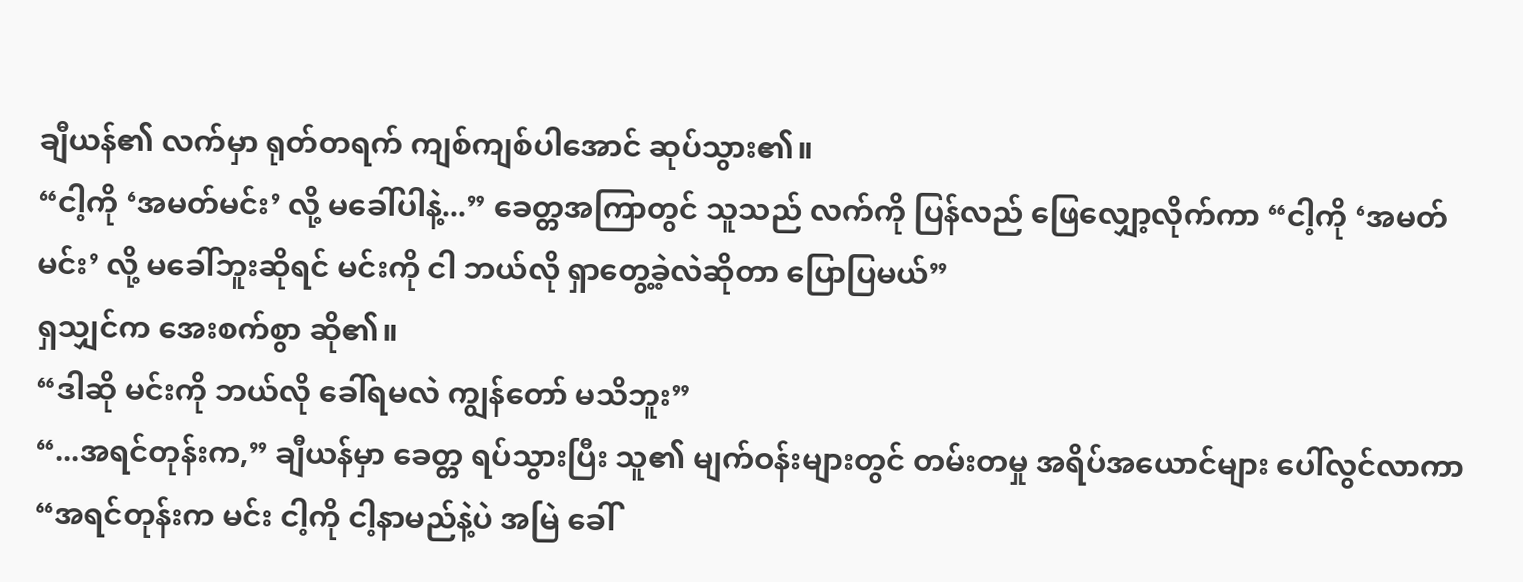ချီယန်၏ လက်မှာ ရုတ်တရက် ကျစ်ကျစ်ပါအောင် ဆုပ်သွား၏။
“ငါ့ကို ‘အမတ်မင်း’ လို့ မခေါ်ပါနဲ့...” ခေတ္တအကြာတွင် သူသည် လက်ကို ပြန်လည် ဖြေလျှော့လိုက်ကာ “ငါ့ကို ‘အမတ်မင်း’ လို့ မခေါ်ဘူးဆိုရင် မင်းကို ငါ ဘယ်လို ရှာတွေ့ခဲ့လဲဆိုတာ ပြောပြမယ်”
ရှသျှင်က အေးစက်စွာ ဆို၏။
“ဒါဆို မင်းကို ဘယ်လို ခေါ်ရမလဲ ကျွန်တော် မသိဘူး”
“...အရင်တုန်းက,” ချီယန်မှာ ခေတ္တ ရပ်သွားပြီး သူ၏ မျက်ဝန်းများတွင် တမ်းတမှု အရိပ်အယောင်များ ပေါ်လွင်လာကာ “အရင်တုန်းက မင်း ငါ့ကို ငါ့နာမည်နဲ့ပဲ အမြဲ ခေါ်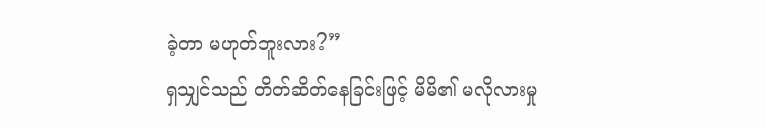ခဲ့တာ မဟုတ်ဘူးလား?”
ရှသျှင်သည် တိတ်ဆိတ်နေခြင်းဖြင့် မိမိ၏ မလိုလားမှု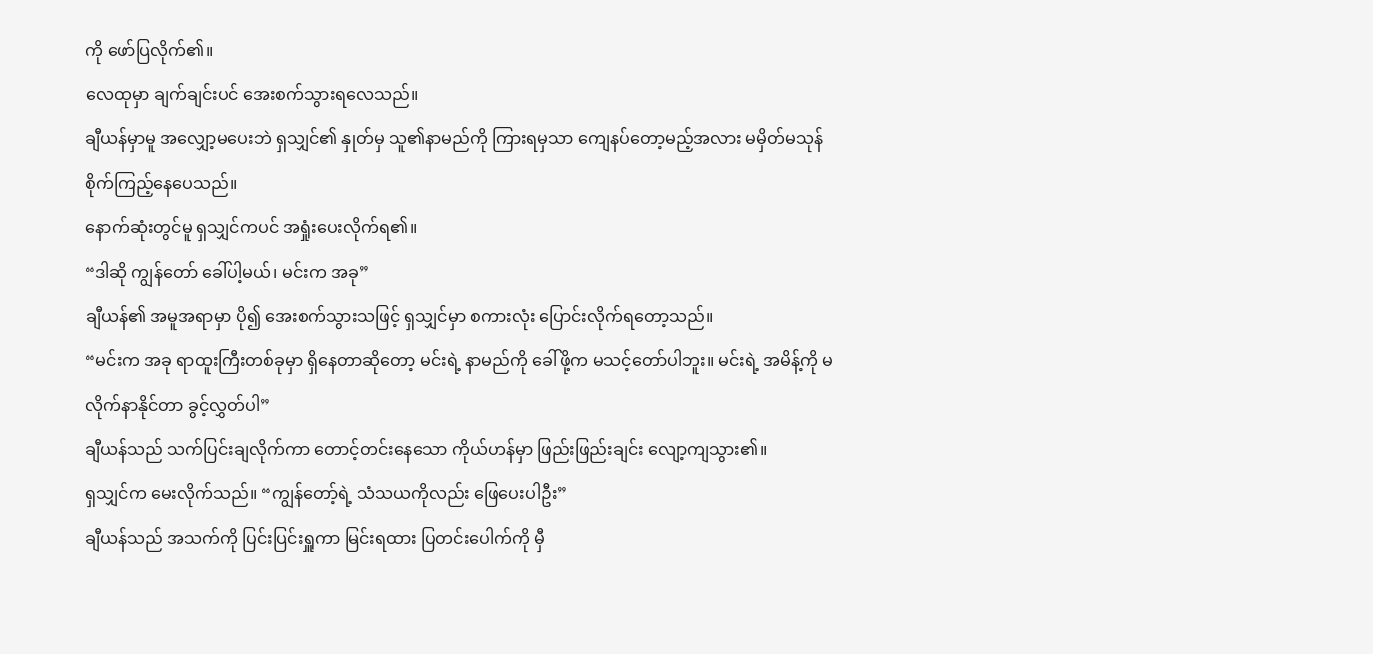ကို ဖော်ပြလိုက်၏။
လေထုမှာ ချက်ချင်းပင် အေးစက်သွားရလေသည်။
ချီယန်မှာမူ အလျှော့မပေးဘဲ ရှသျှင်၏ နှုတ်မှ သူ၏နာမည်ကို ကြားရမှသာ ကျေနပ်တော့မည့်အလား မမှိတ်မသုန် စိုက်ကြည့်နေပေသည်။
နောက်ဆုံးတွင်မူ ရှသျှင်ကပင် အရှုံးပေးလိုက်ရ၏။
“ဒါဆို ကျွန်တော် ခေါ်ပါ့မယ်၊ မင်းက အခု”
ချီယန်၏ အမူအရာမှာ ပို၍ အေးစက်သွားသဖြင့် ရှသျှင်မှာ စကားလုံး ပြောင်းလိုက်ရတော့သည်။
“မင်းက အခု ရာထူးကြီးတစ်ခုမှာ ရှိနေတာဆိုတော့ မင်းရဲ့ နာမည်ကို ခေါ်ဖို့က မသင့်တော်ပါဘူး။ မင်းရဲ့ အမိန့်ကို မလိုက်နာနိုင်တာ ခွင့်လွှတ်ပါ”
ချီယန်သည် သက်ပြင်းချလိုက်ကာ တောင့်တင်းနေသော ကိုယ်ဟန်မှာ ဖြည်းဖြည်းချင်း လျော့ကျသွား၏။
ရှသျှင်က မေးလိုက်သည်။ “ကျွန်တော့်ရဲ့ သံသယကိုလည်း ဖြေပေးပါဦး”
ချီယန်သည် အသက်ကို ပြင်းပြင်းရှူကာ မြင်းရထား ပြတင်းပေါက်ကို မှီ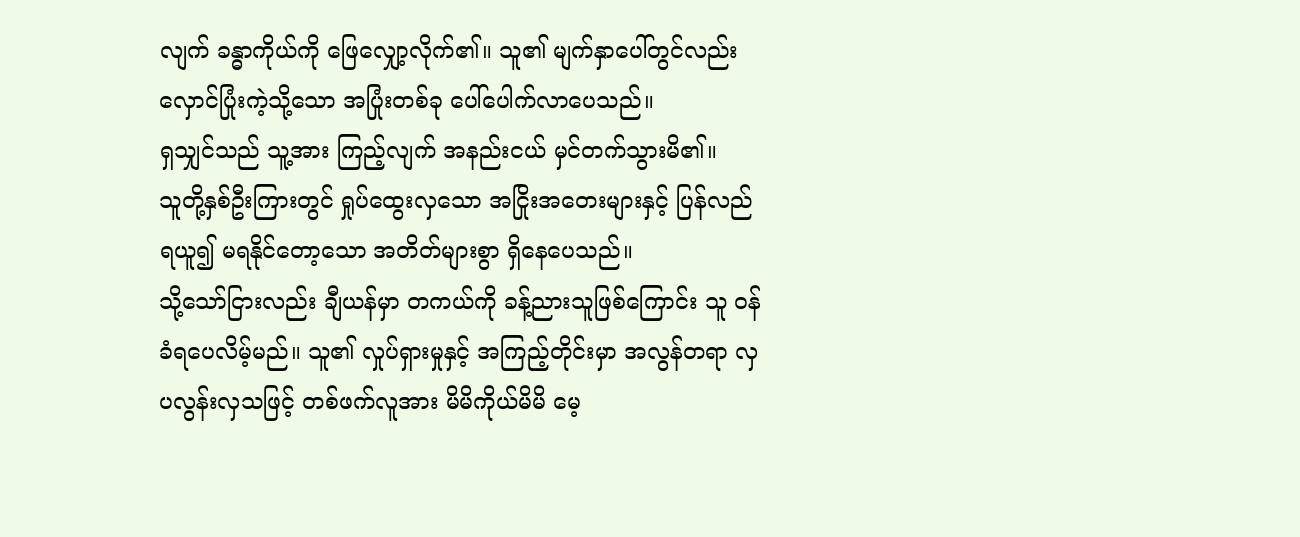လျက် ခန္ဓာကိုယ်ကို ဖြေလျှော့လိုက်၏။ သူ၏ မျက်နှာပေါ်တွင်လည်း လှောင်ပြုံးကဲ့သို့သော အပြုံးတစ်ခု ပေါ်ပေါက်လာပေသည်။
ရှသျှင်သည် သူ့အား ကြည့်လျက် အနည်းငယ် မှင်တက်သွားမိ၏။
သူတို့နှစ်ဦးကြားတွင် ရှုပ်ထွေးလှသော အငြိုးအတေးများနှင့် ပြန်လည်ရယူ၍ မရနိုင်တော့သော အတိတ်များစွာ ရှိနေပေသည်။
သို့သော်ငြားလည်း ချီယန်မှာ တကယ်ကို ခန့်ညားသူဖြစ်ကြောင်း သူ ဝန်ခံရပေလိမ့်မည်။ သူ၏ လှုပ်ရှားမှုနှင့် အကြည့်တိုင်းမှာ အလွန်တရာ လှပလွန်းလှသဖြင့် တစ်ဖက်လူအား မိမိကိုယ်မိမိ မေ့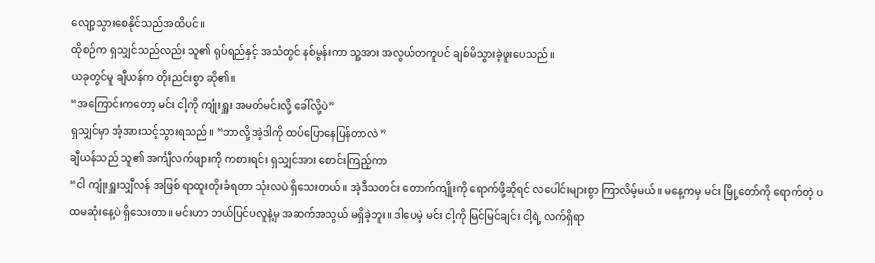လျော့သွားစေနိုင်သည်အထိပင်။
ထိုစဉ်က ရှသျှင်သည်လည်း သူ၏ ရုပ်ရည်နှင့် အသံတွင် နစ်မွန်းကာ သူ့အား အလွယ်တကူပင် ချစ်မိသွားခဲ့ဖူးပေသည်။
ယခုတွင်မူ ချီယန်က တိုးညင်းစွာ ဆို၏။
“အကြောင်းကတော့ မင်း ငါ့ကို ကျုံးရှူး အမတ်မင်းလို့ ခေါ်လို့ပဲ”
ရှသျှင်မှာ အံ့အားသင့်သွားရသည်။ “ဘာလို့ အဲ့ဒါကို ထပ်ပြောနေပြန်တာလဲ ”
ချီယန်သည် သူ၏ အင်္ကျီလက်ဖျားကို ကစားရင်း ရှသျှင်အား စောင်းကြည့်ကာ
“ငါ ကျုံးရှူးသျှီလန် အဖြစ် ရာထူးတိုးခံရတာ သုံးလပဲ ရှိသေးတယ်။ အဲ့ဒီသတင်း တောက်ကျိုးကို ရောက်ဖို့ဆိုရင် လပေါင်းများစွာ ကြာလိမ့်မယ်။ မနေ့ကမှ မင်း မြို့တော်ကို ရောက်တဲ့ ပထမဆုံးနေ့ပဲ ရှိသေးတာ။ မင်းဟာ ဘယ်ပြင်ပလူနဲ့မှ အဆက်အသွယ် မရှိခဲ့ဘူး။ ဒါပေမဲ့ မင်း ငါ့ကို မြင်မြင်ချင်း ငါ့ရဲ့ လက်ရှိရာ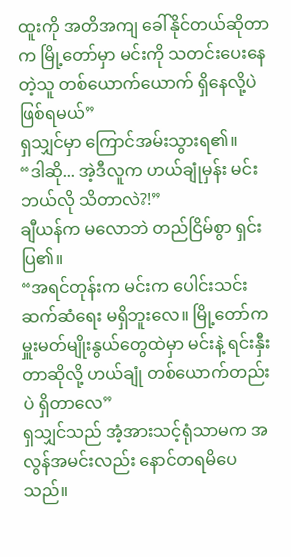ထူးကို အတိအကျ ခေါ်နိုင်တယ်ဆိုတာက မြို့တော်မှာ မင်းကို သတင်းပေးနေတဲ့သူ တစ်ယောက်ယောက် ရှိနေလို့ပဲ ဖြစ်ရမယ်”
ရှသျှင်မှာ ကြောင်အမ်းသွားရ၏။
“ဒါဆို... အဲ့ဒီလူက ဟယ်ချုံမှန်း မင်း ဘယ်လို သိတာလဲ?!”
ချီယန်က မလောဘဲ တည်ငြိမ်စွာ ရှင်းပြ၏။
“အရင်တုန်းက မင်းက ပေါင်းသင်းဆက်ဆံရေး မရှိဘူးလေ။ မြို့တော်က မှူးမတ်မျိုးနွယ်တွေထဲမှာ မင်းနဲ့ ရင်းနှီးတာဆိုလို့ ဟယ်ချုံ တစ်ယောက်တည်းပဲ ရှိတာလေ”
ရှသျှင်သည် အံ့အားသင့်ရုံသာမက အလွန်အမင်းလည်း နောင်တရမိပေသည်။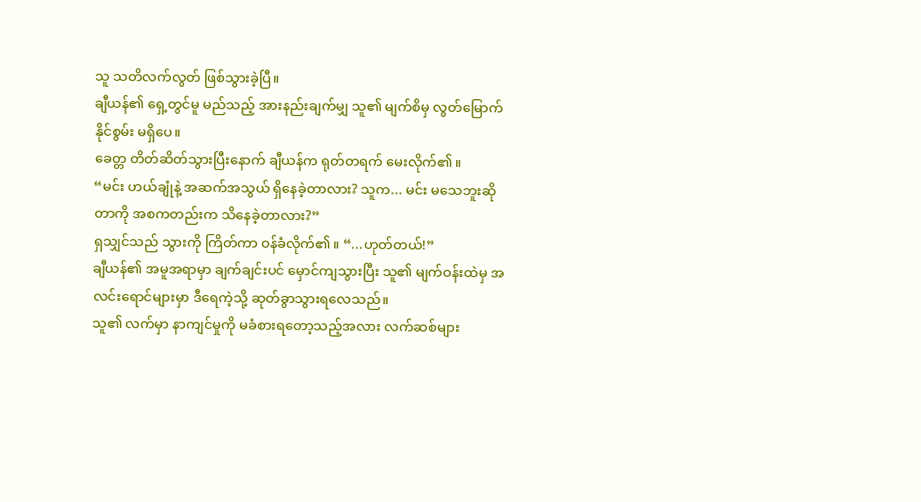သူ သတိလက်လွတ် ဖြစ်သွားခဲ့ပြီ။
ချီယန်၏ ရှေ့တွင်မူ မည်သည့် အားနည်းချက်မျှ သူ၏ မျက်စိမှ လွတ်မြောက်နိုင်စွမ်း မရှိပေ။
ခေတ္တ တိတ်ဆိတ်သွားပြီးနောက် ချီယန်က ရုတ်တရက် မေးလိုက်၏။
“မင်း ဟယ်ချုံနဲ့ အဆက်အသွယ် ရှိနေခဲ့တာလား? သူက... မင်း မသေဘူးဆိုတာကို အစကတည်းက သိနေခဲ့တာလား?”
ရှသျှင်သည် သွားကို ကြိတ်ကာ ဝန်ခံလိုက်၏။ “...ဟုတ်တယ်!”
ချီယန်၏ အမူအရာမှာ ချက်ချင်းပင် မှောင်ကျသွားပြီး သူ၏ မျက်ဝန်းထဲမှ အလင်းရောင်များမှာ ဒီရေကဲ့သို့ ဆုတ်ခွာသွားရလေသည်။
သူ၏ လက်မှာ နာကျင်မှုကို မခံစားရတော့သည့်အလား လက်ဆစ်များ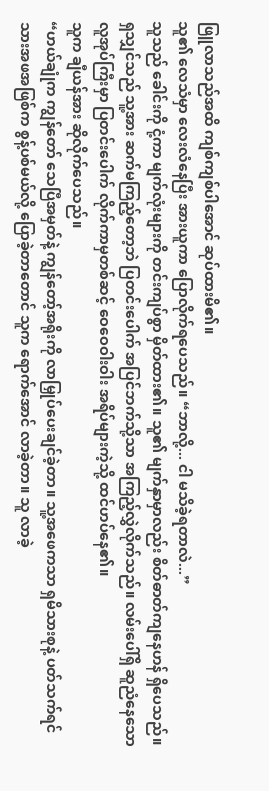ဖြူလာသည်အထိ ကျစ်ကျစ်ပါအောင် ဆုပ်ထားမိ၏။
သူ၏ လေသံမှာ လေးလံနေပြီး အားယူကာ ပြောလိုက်ရပေသည်။ “ဘာလို့... ငါ မသိခဲ့ရတာလဲ...”
သူသည် ခေါင်းကို ငုံ့ကာ မျက်လုံးများကို တင်းကျပ်စွာ မှိတ်ထား၏။ သူ၏ မျက်နှာမှာလည်း စိတ်ဓာတ်ကျနေဟန် ရှိပေသည်။
ရှသျှင်သည် သူ့အား ဆက်မကြည့်တော့ဘဲ ပြတင်းပေါက် အပြင်ဘက်သို့သာ အကြည့်လွှဲလိုက်သည်။ လမ်းပေါ်ရှိ ဆူညံနေသော လူအုပ်ကြီးမှာ ပြတင်းပေါက် လိုက်ကာမှတစ်ဆင့် ဝေဝေဝါးဝါး အရိပ်များကဲ့သို့ ထင်ဟပ်နေ၏။
သူက ချီယန်အား ဆိုလိုက်ပေသည်။
“ဟယ်ချုံက ကျွန်တော် သေပြီအမှတ်နဲ့ ကျွန်တော့်အရိုးကို လာမြှုပ်ပေးချင်ခဲ့တာ။ သူ့အဖေကသာ ရှမိသားစုနဲ့ ပတ်သက်ရင် သားအဖအဖြစ်က စွန့်ပစ်မယ်လို့ ပြောခဲ့တာတောင် သူက ရောက်အောင် လာခဲ့တာ။ သူ လာခဲ့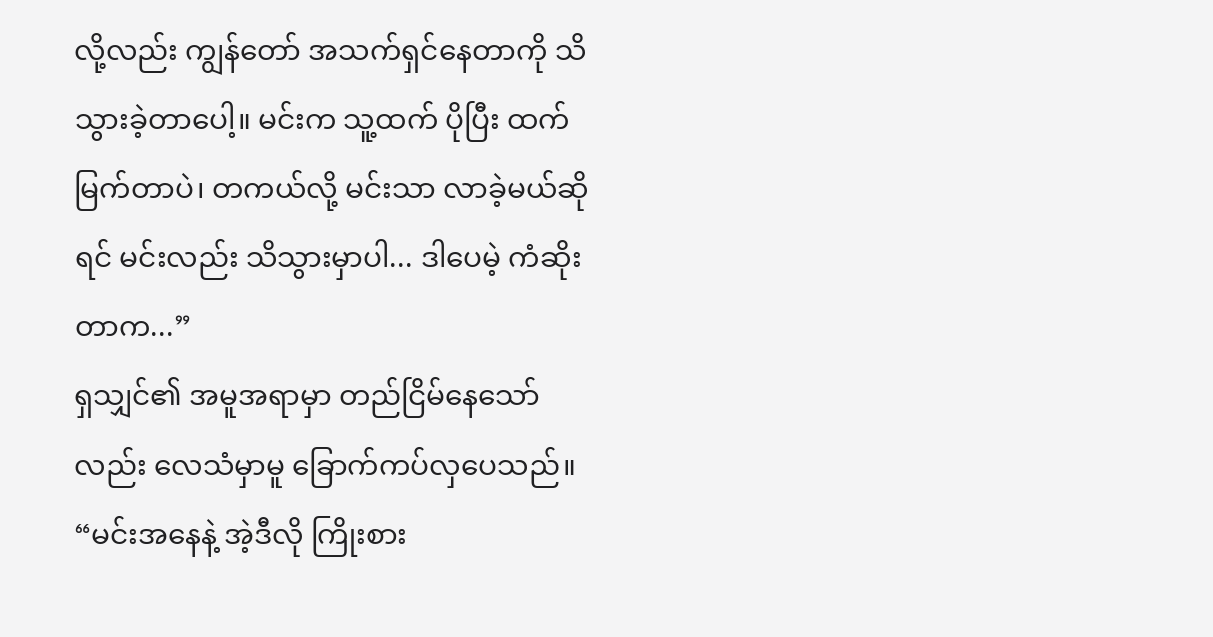လို့လည်း ကျွန်တော် အသက်ရှင်နေတာကို သိသွားခဲ့တာပေါ့။ မင်းက သူ့ထက် ပိုပြီး ထက်မြက်တာပဲ၊ တကယ်လို့ မင်းသာ လာခဲ့မယ်ဆိုရင် မင်းလည်း သိသွားမှာပါ... ဒါပေမဲ့ ကံဆိုးတာက...”
ရှသျှင်၏ အမူအရာမှာ တည်ငြိမ်နေသော်လည်း လေသံမှာမူ ခြောက်ကပ်လှပေသည်။
“မင်းအနေနဲ့ အဲ့ဒီလို ကြိုးစား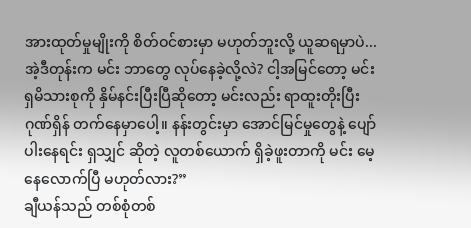အားထုတ်မှုမျိုးကို စိတ်ဝင်စားမှာ မဟုတ်ဘူးလို့ ယူဆရမှာပဲ... အဲ့ဒီတုန်းက မင်း ဘာတွေ လုပ်နေခဲ့လို့လဲ? ငါ့အမြင်တော့ မင်း ရှမိသားစုကို နှိမ်နင်းပြီးပြီဆိုတော့ မင်းလည်း ရာထူးတိုးပြီး ဂုဏ်ရှိန် တက်နေမှာပေါ့။ နန်းတွင်းမှာ အောင်မြင်မှုတွေနဲ့ ပျော်ပါးနေရင်း ရှသျှင် ဆိုတဲ့ လူတစ်ယောက် ရှိခဲ့ဖူးတာကို မင်း မေ့နေလောက်ပြီ မဟုတ်လား?”
ချီယန်သည် တစ်စုံတစ်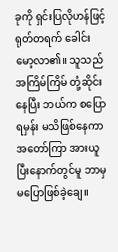ခုကို ရှင်းပြလိုဟန်ဖြင့် ရုတ်တရက် ခေါင်းမော့လာ၏။ သူသည် အကြိမ်ကြိမ် တုံ့ဆိုင်းနေပြီး ဘယ်က စပြောရမှန်း မသိဖြစ်နေကာ အတော်ကြာ အားယူပြီးနောက်တွင်မူ ဘာမှ မပြောဖြစ်ခဲ့ချေ။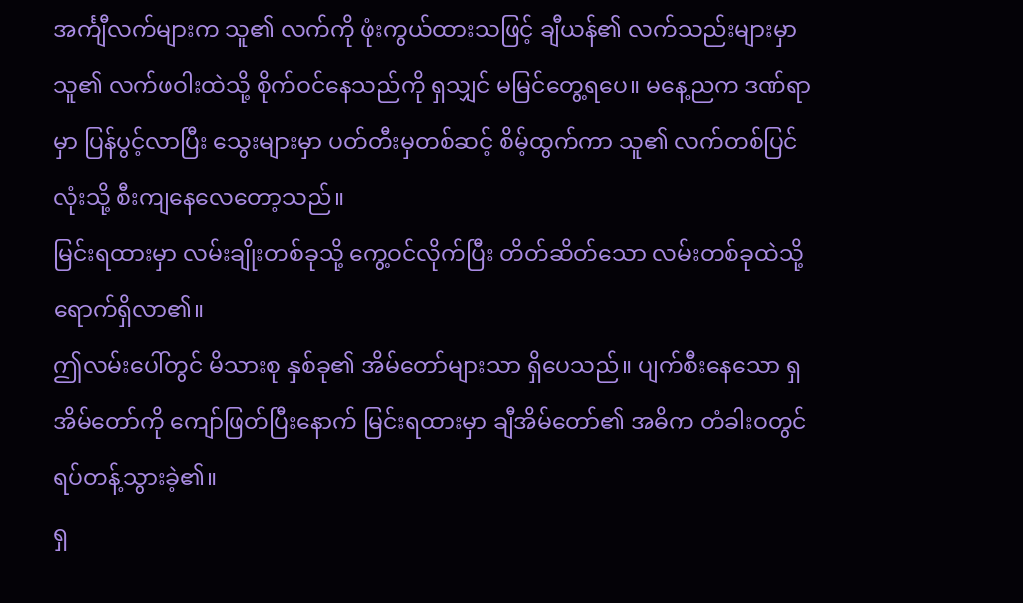အင်္ကျီလက်များက သူ၏ လက်ကို ဖုံးကွယ်ထားသဖြင့် ချီယန်၏ လက်သည်းများမှာ သူ၏ လက်ဖဝါးထဲသို့ စိုက်ဝင်နေသည်ကို ရှသျှင် မမြင်တွေ့ရပေ။ မနေ့ညက ဒဏ်ရာမှာ ပြန်ပွင့်လာပြီး သွေးများမှာ ပတ်တီးမှတစ်ဆင့် စိမ့်ထွက်ကာ သူ၏ လက်တစ်ပြင်လုံးသို့ စီးကျနေလေတော့သည်။
မြင်းရထားမှာ လမ်းချိုးတစ်ခုသို့ ကွေ့ဝင်လိုက်ပြီး တိတ်ဆိတ်သော လမ်းတစ်ခုထဲသို့ ရောက်ရှိလာ၏။
ဤလမ်းပေါ်တွင် မိသားစု နှစ်ခု၏ အိမ်တော်များသာ ရှိပေသည်။ ပျက်စီးနေသော ရှအိမ်တော်ကို ကျော်ဖြတ်ပြီးနောက် မြင်းရထားမှာ ချီအိမ်တော်၏ အဓိက တံခါးဝတွင် ရပ်တန့်သွားခဲ့၏။
ရှ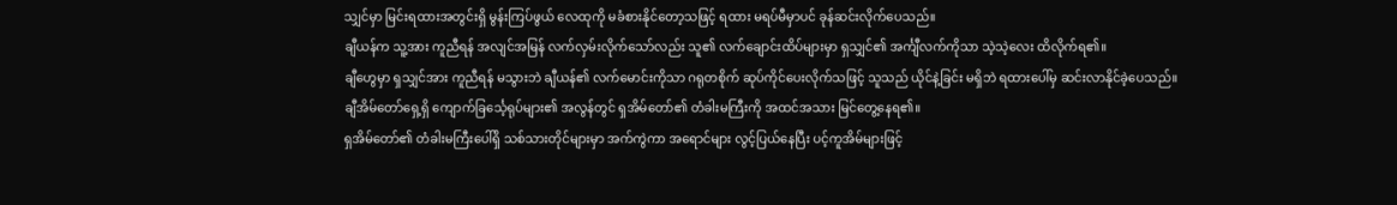သျှင်မှာ မြင်းရထားအတွင်းရှိ မွန်းကြပ်ဖွယ် လေထုကို မခံစားနိုင်တော့သဖြင့် ရထား မရပ်မီမှာပင် ခုန်ဆင်းလိုက်ပေသည်။
ချီယန်က သူ့အား ကူညီရန် အလျင်အမြန် လက်လှမ်းလိုက်သော်လည်း သူ၏ လက်ချောင်းထိပ်များမှာ ရှသျှင်၏ အင်္ကျီလက်ကိုသာ သဲ့သဲ့လေး ထိလိုက်ရ၏။
ချီဟွေမှာ ရှသျှင်အား ကူညီရန် မသွားဘဲ ချီယန်၏ လက်မောင်းကိုသာ ဂရုတစိုက် ဆုပ်ကိုင်ပေးလိုက်သဖြင့် သူသည် ယိုင်နဲ့ခြင်း မရှိဘဲ ရထားပေါ်မှ ဆင်းလာနိုင်ခဲ့ပေသည်။
ချီအိမ်တော်ရှေ့ရှိ ကျောက်ခြင်္သေ့ရုပ်များ၏ အလွန်တွင် ရှအိမ်တော်၏ တံခါးမကြီးကို အထင်အသား မြင်တွေ့နေရ၏။
ရှအိမ်တော်၏ တံခါးမကြီးပေါ်ရှိ သစ်သားတိုင်များမှာ အက်ကွဲကာ အရောင်များ လွင့်ပြယ်နေပြီး ပင့်ကူအိမ်များဖြင့်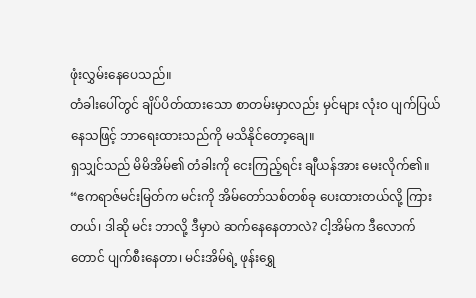ဖုံးလွှမ်းနေပေသည်။
တံခါးပေါ်တွင် ချိပ်ပိတ်ထားသော စာတမ်းမှာလည်း မှင်များ လုံးဝ ပျက်ပြယ်နေသဖြင့် ဘာရေးထားသည်ကို မသိနိုင်တော့ချေ။
ရှသျှင်သည် မိမိအိမ်၏ တံခါးကို ငေးကြည့်ရင်း ချီယန်အား မေးလိုက်၏။
“ဧကရာဇ်မင်းမြတ်က မင်းကို အိမ်တော်သစ်တစ်ခု ပေးထားတယ်လို့ ကြားတယ်၊ ဒါဆို မင်း ဘာလို့ ဒီမှာပဲ ဆက်နေနေတာလဲ? ငါ့အိမ်က ဒီလောက်တောင် ပျက်စီးနေတာ၊ မင်းအိမ်ရဲ့ ဖုန်းရွှေ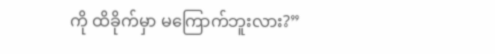ကို ထိခိုက်မှာ မကြောက်ဘူးလား?”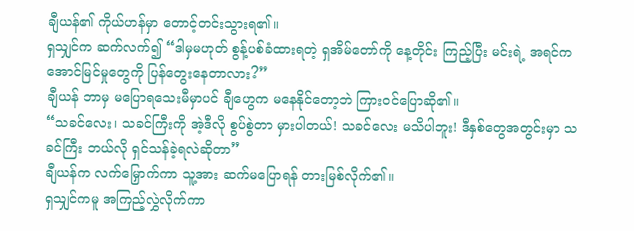ချီယန်၏ ကိုယ်ဟန်မှာ တောင့်တင်းသွားရ၏။
ရှသျှင်က ဆက်လက်၍ “ဒါမှမဟုတ် စွန့်ပစ်ခံထားရတဲ့ ရှအိမ်တော်ကို နေ့တိုင်း ကြည့်ပြီး မင်းရဲ့ အရင်က အောင်မြင်မှုတွေကို ပြန်တွေးနေတာလား?”
ချီယန် ဘာမှ မပြောရသေးမီမှာပင် ချီဟွေက မနေနိုင်တော့ဘဲ ကြားဝင်ပြောဆို၏။
“သခင်လေး၊ သခင်ကြီးကို အဲ့ဒီလို စွပ်စွဲတာ မှားပါတယ်! သခင်လေး မသိပါဘူး! ဒီနှစ်တွေအတွင်းမှာ သခင်ကြီး ဘယ်လို ရှင်သန်ခဲ့ရလဲဆိုတာ”
ချီယန်က လက်မြှောက်ကာ သူ့အား ဆက်မပြောရန် တားမြစ်လိုက်၏။
ရှသျှင်ကမူ အကြည့်လွှဲလိုက်ကာ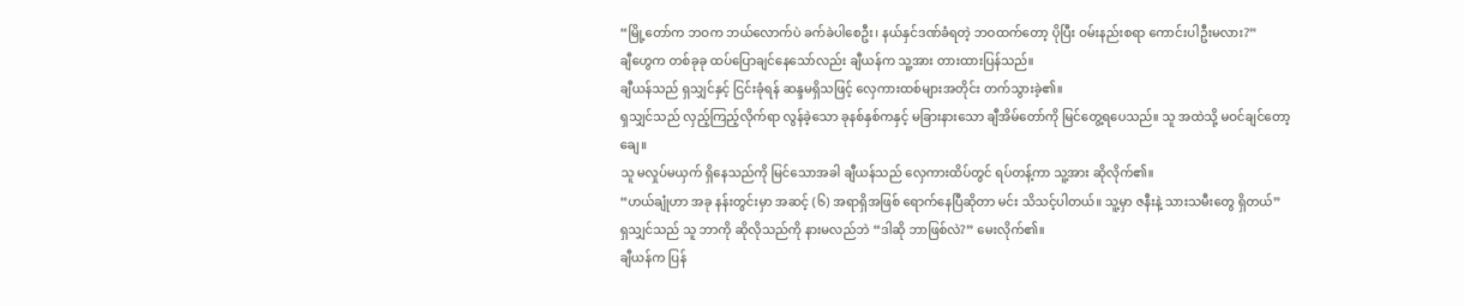“မြို့တော်က ဘဝက ဘယ်လောက်ပဲ ခက်ခဲပါစေဦး၊ နယ်နှင်ဒဏ်ခံရတဲ့ ဘဝထက်တော့ ပိုပြီး ဝမ်းနည်းစရာ ကောင်းပါဦးမလား?”
ချီဟွေက တစ်ခုခု ထပ်ပြောချင်နေသော်လည်း ချီယန်က သူ့အား တားထားပြန်သည်။
ချီယန်သည် ရှသျှင်နှင့် ငြင်းခုံရန် ဆန္ဒမရှိသဖြင့် လှေကားထစ်များအတိုင်း တက်သွားခဲ့၏။
ရှသျှင်သည် လှည့်ကြည့်လိုက်ရာ လွန်ခဲ့သော ခုနစ်နှစ်ကနှင့် မခြားနားသော ချီအိမ်တော်ကို မြင်တွေ့ရပေသည်။ သူ အထဲသို့ မဝင်ချင်တော့ချေ။
သူ မလှုပ်မယှက် ရှိနေသည်ကို မြင်သောအခါ ချီယန်သည် လှေကားထိပ်တွင် ရပ်တန့်ကာ သူ့အား ဆိုလိုက်၏။
“ဟယ်ချုံဟာ အခု နန်းတွင်းမှာ အဆင့် (၆) အရာရှိအဖြစ် ရောက်နေပြီဆိုတာ မင်း သိသင့်ပါတယ်။ သူ့မှာ ဇနီးနဲ့ သားသမီးတွေ ရှိတယ်”
ရှသျှင်သည် သူ ဘာကို ဆိုလိုသည်ကို နားမလည်ဘဲ “ဒါဆို ဘာဖြစ်လဲ?” မေးလိုက်၏။
ချီယန်က ပြန်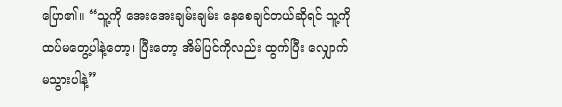ပြော၏။ “သူ့ကို အေးအေးချမ်းချမ်း နေစေချင်တယ်ဆိုရင် သူ့ကို ထပ်မတွေ့ပါနဲ့တော့၊ ပြီးတော့ အိမ်ပြင်ကိုလည်း ထွက်ပြီး လျှောက်မသွားပါနဲ့”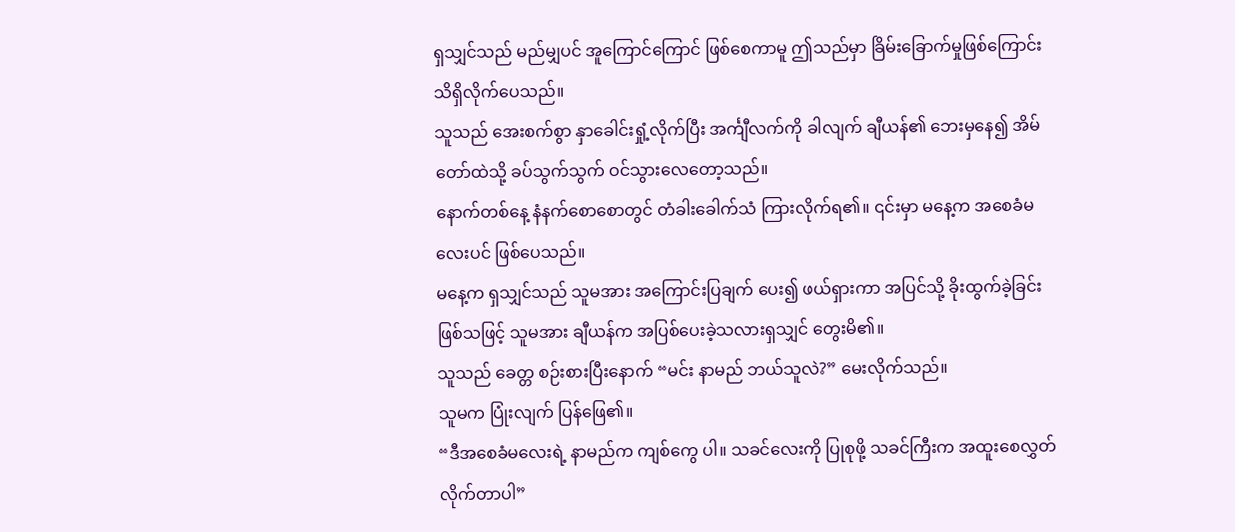ရှသျှင်သည် မည်မျှပင် အူကြောင်ကြောင် ဖြစ်စေကာမူ ဤသည်မှာ ခြိမ်းခြောက်မှုဖြစ်ကြောင်း သိရှိလိုက်ပေသည်။
သူသည် အေးစက်စွာ နှာခေါင်းရှုံ့လိုက်ပြီး အင်္ကျီလက်ကို ခါလျက် ချီယန်၏ ဘေးမှနေ၍ အိမ်တော်ထဲသို့ ခပ်သွက်သွက် ဝင်သွားလေတော့သည်။
နောက်တစ်နေ့ နံနက်စောစောတွင် တံခါးခေါက်သံ ကြားလိုက်ရ၏။ ၎င်းမှာ မနေ့က အစေခံမလေးပင် ဖြစ်ပေသည်။
မနေ့က ရှသျှင်သည် သူမအား အကြောင်းပြချက် ပေး၍ ဖယ်ရှားကာ အပြင်သို့ ခိုးထွက်ခဲ့ခြင်း ဖြစ်သဖြင့် သူမအား ချီယန်က အပြစ်ပေးခဲ့သလားရှသျှင် တွေးမိ၏။
သူသည် ခေတ္တ စဉ်းစားပြီးနောက် “မင်း နာမည် ဘယ်သူလဲ?” မေးလိုက်သည်။
သူမက ပြုံးလျက် ပြန်ဖြေ၏။
“ဒီအစေခံမလေးရဲ့ နာမည်က ကျစ်ကွေ ပါ။ သခင်လေးကို ပြုစုဖို့ သခင်ကြီးက အထူးစေလွှတ်လိုက်တာပါ”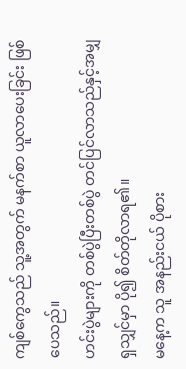ကျစ်ကွေသည် သူ့အတွက် မနက်စာ ယူလာပေးခြင်း ဖြစ်ပေသည်။
ဟင်းပွဲများကို တစ်ပွဲပြီးတစ်ပွဲ တင်ပြင်လာသည်နှင့်အမျှ ရှသျှင်မှာ ပို၍ စိတ်တိုလာရ၏။
မနေ့က သူ အနည်းငယ် ပိုစား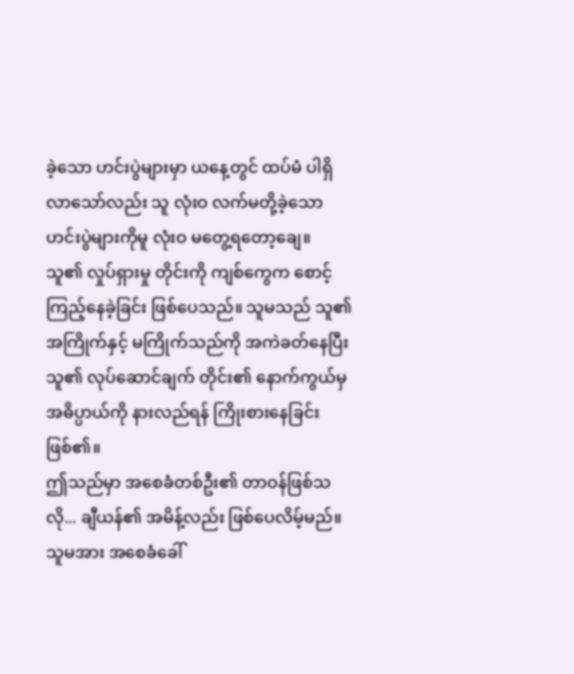ခဲ့သော ဟင်းပွဲများမှာ ယနေ့တွင် ထပ်မံ ပါရှိလာသော်လည်း သူ လုံးဝ လက်မတို့ခဲ့သော ဟင်းပွဲများကိုမူ လုံးဝ မတွေ့ရတော့ချေ။
သူ၏ လှုပ်ရှားမှု တိုင်းကို ကျစ်ကွေက စောင့်ကြည့်နေခဲ့ခြင်း ဖြစ်ပေသည်။ သူမသည် သူ၏ အကြိုက်နှင့် မကြိုက်သည်ကို အကဲခတ်နေပြီး သူ၏ လုပ်ဆောင်ချက် တိုင်း၏ နောက်ကွယ်မှ အဓိပ္ပာယ်ကို နားလည်ရန် ကြိုးစားနေခြင်း ဖြစ်၏။
ဤသည်မှာ အစေခံတစ်ဦး၏ တာဝန်ဖြစ်သလို... ချီယန်၏ အမိန့်လည်း ဖြစ်ပေလိမ့်မည်။
သူမအား အစေခံခေါ်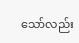သော်လည်း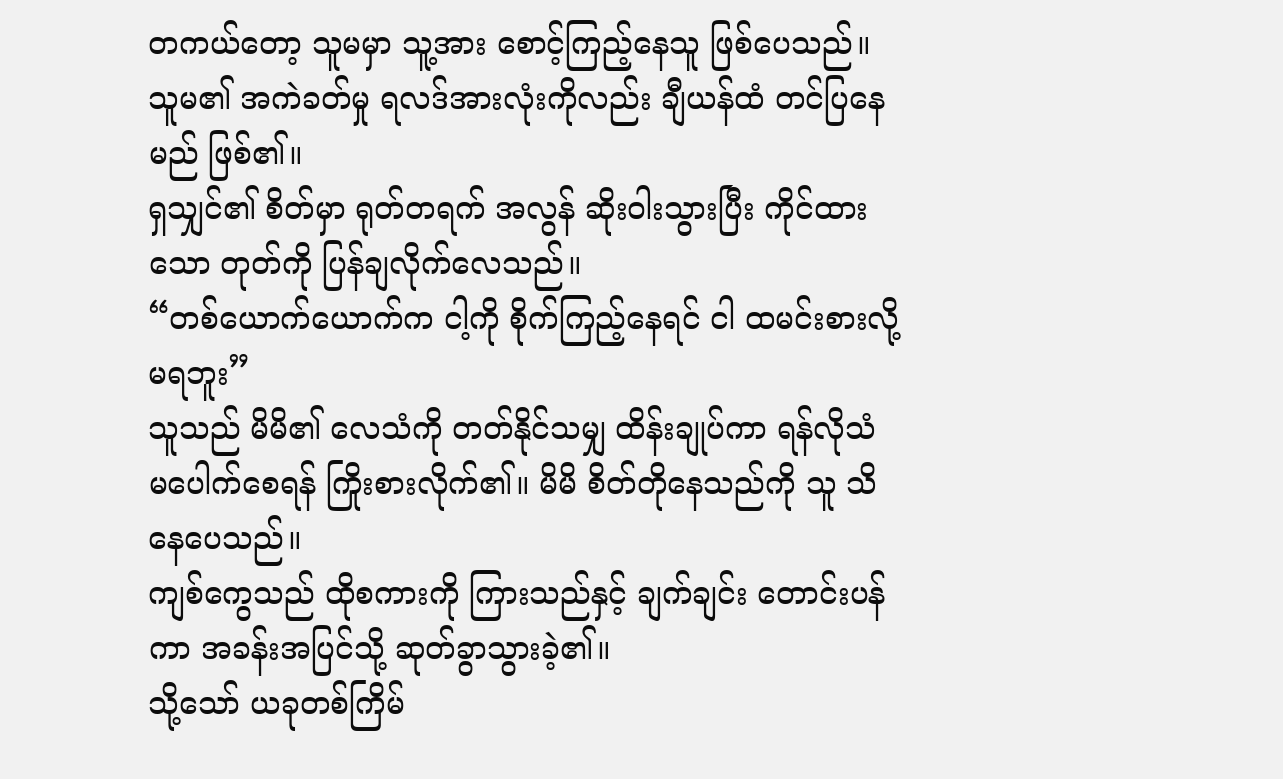တကယ်တော့ သူမမှာ သူ့အား စောင့်ကြည့်နေသူ ဖြစ်ပေသည်။
သူမ၏ အကဲခတ်မှု ရလဒ်အားလုံးကိုလည်း ချီယန်ထံ တင်ပြနေမည် ဖြစ်၏။
ရှသျှင်၏ စိတ်မှာ ရုတ်တရက် အလွန် ဆိုးဝါးသွားပြီး ကိုင်ထားသော တုတ်ကို ပြန်ချလိုက်လေသည်။
“တစ်ယောက်ယောက်က ငါ့ကို စိုက်ကြည့်နေရင် ငါ ထမင်းစားလို့ မရဘူး”
သူသည် မိမိ၏ လေသံကို တတ်နိုင်သမျှ ထိန်းချုပ်ကာ ရန်လိုသံ မပေါက်စေရန် ကြိုးစားလိုက်၏။ မိမိ စိတ်တိုနေသည်ကို သူ သိနေပေသည်။
ကျစ်ကွေသည် ထိုစကားကို ကြားသည်နှင့် ချက်ချင်း တောင်းပန်ကာ အခန်းအပြင်သို့ ဆုတ်ခွာသွားခဲ့၏။
သို့သော် ယခုတစ်ကြိမ်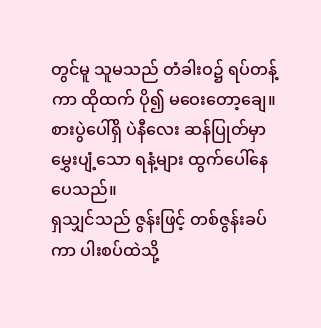တွင်မူ သူမသည် တံခါးဝ၌ ရပ်တန့်ကာ ထိုထက် ပို၍ မဝေးတော့ချေ။
စားပွဲပေါ်ရှိ ပဲနီလေး ဆန်ပြုတ်မှာ မွှေးပျံ့သော ရနံ့များ ထွက်ပေါ်နေပေသည်။
ရှသျှင်သည် ဇွန်းဖြင့် တစ်ဇွန်းခပ်ကာ ပါးစပ်ထဲသို့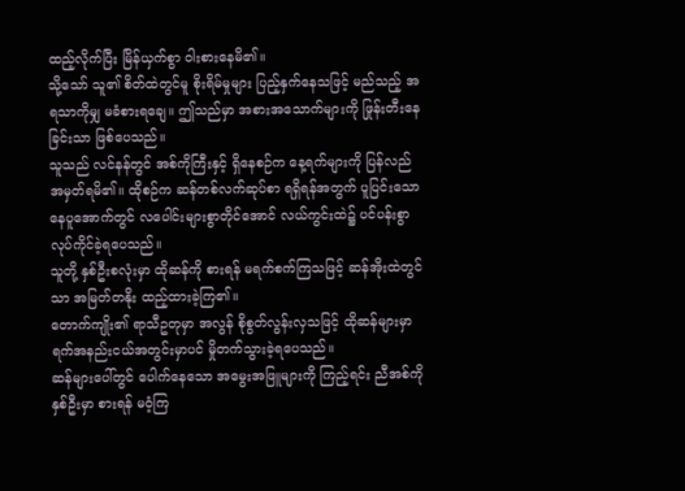ထည့်လိုက်ပြီး မြိန်ယှက်စွာ ဝါးစားနေမိ၏။
သို့သော် သူ၏ စိတ်ထဲတွင်မူ စိုးရိမ်မှုများ ပြည့်နှက်နေသဖြင့် မည်သည့် အရသာကိုမျှ မခံစားရချေ။ ဤသည်မှာ အစားအသောက်များကို ဖြုန်းတီးနေခြင်းသာ ဖြစ်ပေသည်။
သူသည် လင်နန်တွင် အစ်ကိုကြီးနှင့် ရှိနေစဉ်က နေ့ရက်များကို ပြန်လည် အမှတ်ရမိ၏။ ထိုစဉ်က ဆန်တစ်လက်ဆုပ်စာ ရရှိရန်အတွက် ပူပြင်းသော နေပူအောက်တွင် လပေါင်းများစွာတိုင်အောင် လယ်ကွင်းထဲ၌ ပင်ပန်းစွာ လုပ်ကိုင်ခဲ့ရပေသည်။
သူတို့ နှစ်ဦးစလုံးမှာ ထိုဆန်ကို စားရန် မရက်စက်ကြသဖြင့် ဆန်အိုးထဲတွင်သာ အမြတ်တနိုး ထည့်ထားခဲ့ကြ၏။
တောက်ကျိုး၏ ရာသီဥတုမှာ အလွန် စိုစွတ်လွန်းလှသဖြင့် ထိုဆန်များမှာ ရက်အနည်းငယ်အတွင်းမှာပင် မှိုတက်သွားခဲ့ရပေသည်။
ဆန်များပေါ်တွင် ပေါက်နေသော အမွေးအဖြူများကို ကြည့်ရင်း ညီအစ်ကို နှစ်ဦးမှာ စားရန် မဝံ့ကြ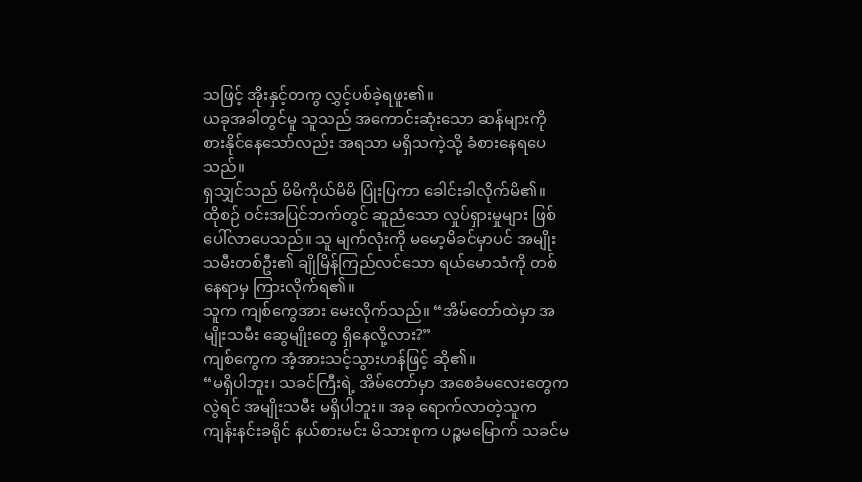သဖြင့် အိုးနှင့်တကွ လွှင့်ပစ်ခဲ့ရဖူး၏။
ယခုအခါတွင်မူ သူသည် အကောင်းဆုံးသော ဆန်များကို စားနိုင်နေသော်လည်း အရသာ မရှိသကဲ့သို့ ခံစားနေရပေသည်။
ရှသျှင်သည် မိမိကိုယ်မိမိ ပြုံးပြကာ ခေါင်းခါလိုက်မိ၏။
ထိုစဉ် ဝင်းအပြင်ဘက်တွင် ဆူညံသော လှုပ်ရှားမှုများ ဖြစ်ပေါ်လာပေသည်။ သူ မျက်လုံးကို မမော့မိခင်မှာပင် အမျိုးသမီးတစ်ဦး၏ ချိုမြိန်ကြည်လင်သော ရယ်မောသံကို တစ်နေရာမှ ကြားလိုက်ရ၏။
သူက ကျစ်ကွေအား မေးလိုက်သည်။ “အိမ်တော်ထဲမှာ အမျိုးသမီး ဆွေမျိုးတွေ ရှိနေလို့လား?”
ကျစ်ကွေက အံ့အားသင့်သွားဟန်ဖြင့် ဆို၏။
“မရှိပါဘူး၊ သခင်ကြီးရဲ့ အိမ်တော်မှာ အစေခံမလေးတွေကလွဲရင် အမျိုးသမီး မရှိပါဘူး။ အခု ရောက်လာတဲ့သူက ကျန်းနင်းခရိုင် နယ်စားမင်း မိသားစုက ပဉ္စမမြောက် သခင်မ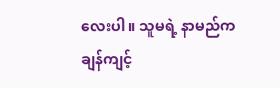လေးပါ။ သူမရဲ့ နာမည်က ချန်ကျင့်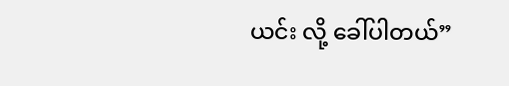ယင်း လို့ ခေါ်ပါတယ်”